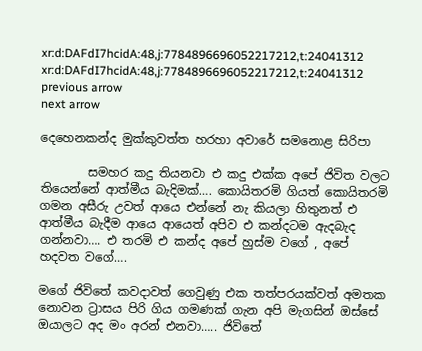xr:d:DAFdI7hcidA:48,j:7784896696052217212,t:24041312
xr:d:DAFdI7hcidA:48,j:7784896696052217212,t:24041312
previous arrow
next arrow

දෙහෙනකන්ද මුක්කුවත්ත හරහා අවාරේ සමනොළ සිරිපා

        සමහර කදු තියනවා එ කදු එක්ක අපේ ජිවිත වලට තියෙන්නේ ආත්මීය බැදිමක්…. කොයිතරමි ගියත් කොයිතරමි ගමන අසීරු උවත් ආයෙ එන්නේ නැ කියලා හිතුනත් එ ආත්මීය බැදීම ආයෙ ආයෙත් අපිව එ කන්දටම ඇදබැද ගන්නවා…. එ තරමි එ කන්ද අපේ හුස්ම වගේ , අපේ හදවත වගේ….

මගේ ජිවිතේ කවදාවත් ගෙවුණු එක තත්පරයක්වත් අමතක නොවන ට්‍රාසය පිරි ගිය ගමණක් ගැන අපි මැගසින් ඔස්සේ ඔයාලට අද මං අරන් එනවා….. ජිවිතේ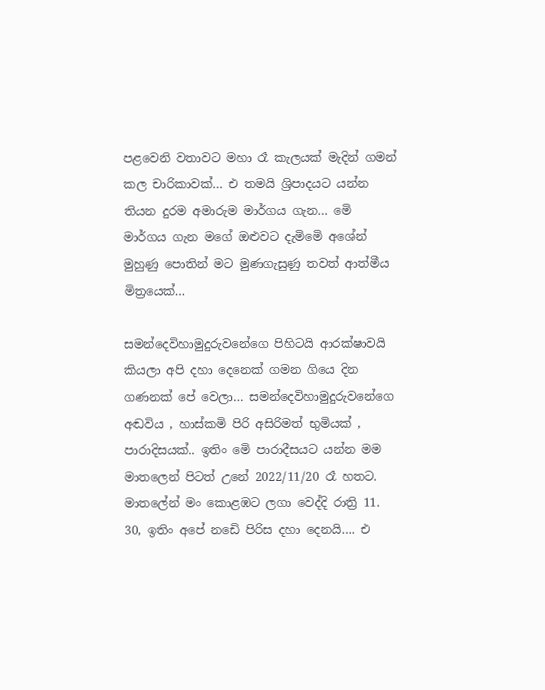පළවෙනි වතාවට මහා රෑ කැලයක් මැදින් ගමන් කල චාරිකාවක්… එ තමයි ශ්‍රිපාදයට යන්න තියන දුරම අමාරුම මාර්ගය ගැන… මෙි මාර්ගය ගැන මගේ ඔළුවට දැමිමෙි අශේන්  මුහුණු පොතින් මට මුණගැසුණු තවත් ආත්මීය මිත්‍රයෙක්…

සමන්දෙවිහාමුදුරුවනේගෙ පිහිටයි ආරක්ෂාවයි කියලා අපි දහා දෙනෙක් ගමන ගියෙ දින ගණනක් පේ වෙලා… සමන්දෙවිහාමුදුරුවනේගෙ අඬවිය , හාස්කමි පිරි අසිරිමත් භුමියක් , පාරාදිසයක්.. ඉතිං මෙි පාරාදීසයට යන්න මම මාතලෙන් පිටත් උනේ 2022/11/20 රෑ හතට. මාතලේන් මං කොළඹට ලගා වෙද්දි රාත්‍රි 11. 30, ඉතිං අපේ නඩෙි පිරිස දහා දෙනයි…. එ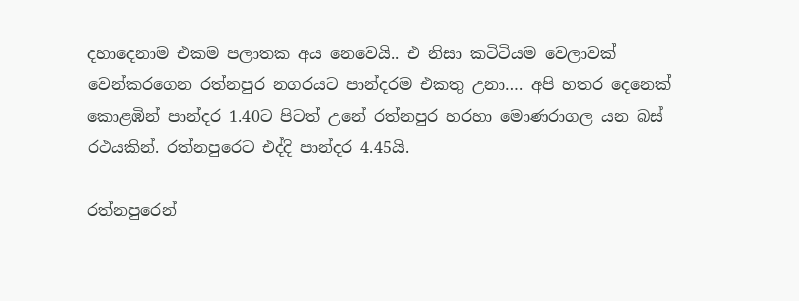දහාදෙනාම එකම පලාතක අය නෙවෙයි.. එ නිසා කටිටියම වෙලාවක් වෙන්කරගෙන රත්නපුර නගරයට පාන්දරම එකතු උනා…. අපි හතර දෙනෙක් කොළඹින් පාන්දර 1.40ට පිටත් උනේ රත්නපුර හරහා මොණරාගල යන බස් රථයකින්. රත්නපුරෙට එද්දි පාන්දර 4.45යි.

රත්නපුරෙන්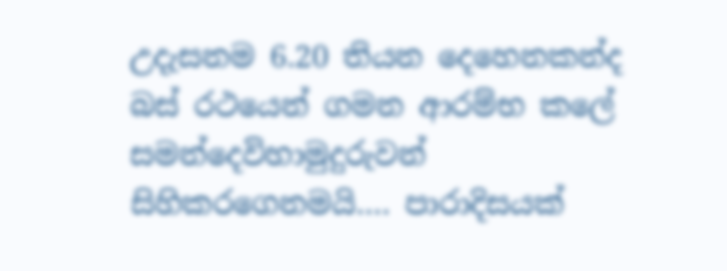උදැසනම 6.20 තියන දෙහෙනකන්ද බස් රථයෙන් ගමන ආරම්භ කලේ සමන්දෙවිහාමුදුරුවන් සිහිකරගෙනමයි…. පාරාදිසයක්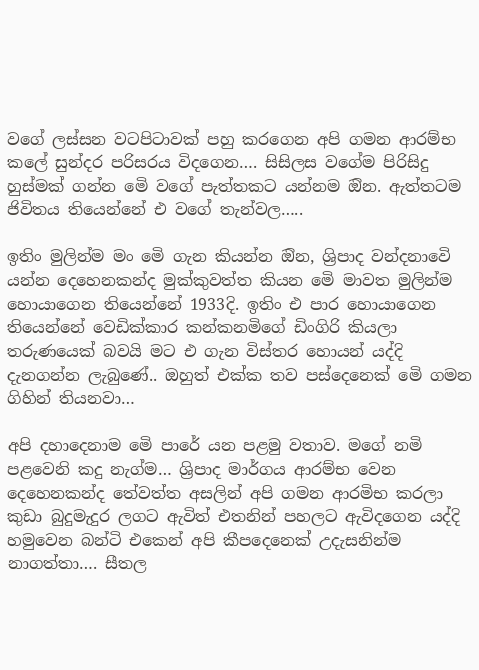වගේ ලස්සන වටපිටාවක් පහු කරගෙන අපි ගමන ආරම්භ කලේ සුන්දර පරිසරය විදගෙන…. සිසිලස වගේම පිරිසිදු හුස්මක් ගන්න මෙි වගේ පැත්තකට යන්නම ඔින. ඇත්තටම ජිවිතය තියෙන්නේ එ වගේ තැන්වල…..

ඉතිං මුලින්ම මං මෙි ගැන කියන්න ඔින, ශ්‍රිපාද වන්දනාවෙි යන්න දෙහෙනකන්ද මුක්කුවත්ත කියන මෙි මාවත මුලින්ම හොයාගෙන තියෙන්නේ 1933දි. ඉතිං එ පාර හොයාගෙන තියෙන්නේ වෙඩික්කාර කන්කනමිගේ ඩිංගිරි කියලා තරුණයෙක් බවයි මට එ ගැන විස්තර හොයන් යද්දි දැනගන්න ලැබුණේ.. ඔහුත් එක්ක තව පස්දෙනෙක් මෙි ගමන ගිහින් තියනවා…

අපි දහාදෙනාම මෙි පාරේ යන පළමු වතාව. මගේ නමි පළවෙනි කදු නැග්ම… ශ්‍රිපාද මාර්ගය ආරම්භ වෙන දෙහෙනකන්ද තේවත්ත අසලින් අපි ගමන ආරමිභ කරලා කුඩා බුදුමැදුර ලගට ඇවිත් එතනින් පහලට ඇවිදගෙන යද්දි හමුවෙන බන්ටි එකෙන් අපි කීපදෙනෙක් උදැසනින්ම නාගත්තා…. සීතල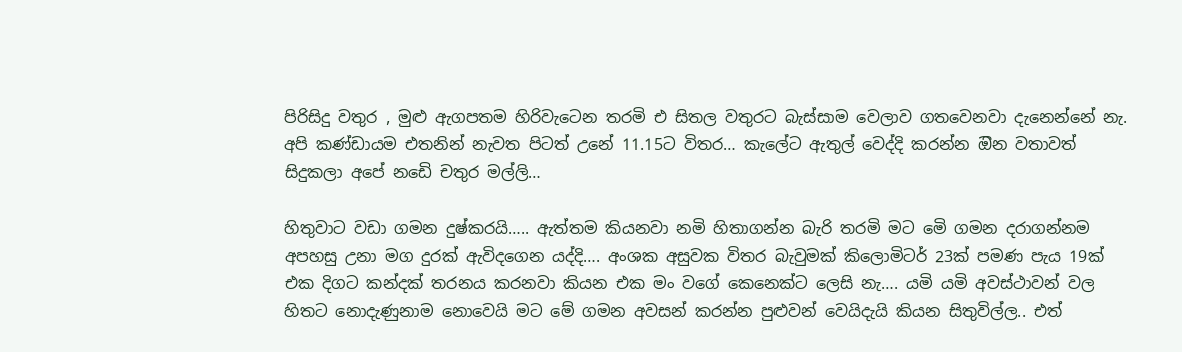පිරිසිදු වතුර , මුළු ඇගපතම හිරිවැටෙන තරමි එ සිතල වතුරට බැස්සාම වෙලාව ගතවෙනවා දැනෙන්නේ නැ. අපි කණ්ඩායම එතනින් නැවත පිටත් උනේ 11.15ට විතර… කැලේට ඇතුල් වෙද්දි කරන්න ඔින වතාවත් සිදුකලා අපේ නඩෙි චතුර මල්ලි…

හිතුවාට වඩා ගමන දුෂ්කරයි….. ඇත්තම කියනවා නමි හිතාගන්න බැරි තරමි මට මෙි ගමන දරාගන්නම අපහසු උනා මග දුරක් ඇවිදගෙන යද්දි…. අංශක අසුවක විතර බැවුමක් කිලොමිටර් 23ක් පමණ පැය 19ක් එක දිගට කන්දක් තරනය කරනවා කියන එක මං වගේ කෙනෙක්ට ලෙසි නැ…. යමි යමි අවස්ථාවන් වල හිතට නොදැණුනාම නොවෙයි මට මේ ගමන අවසන් කරන්න පුළුවන් වෙයිදැයි කියන සිතුවිල්ල.. එත්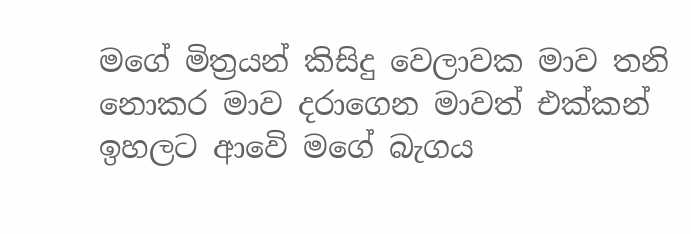මගේ මිත්‍රයන් කිසිදු වෙලාවක මාව තනි නොකර මාව දරාගෙන මාවත් එක්කන් ඉහලට ආවෙි මගේ බැගය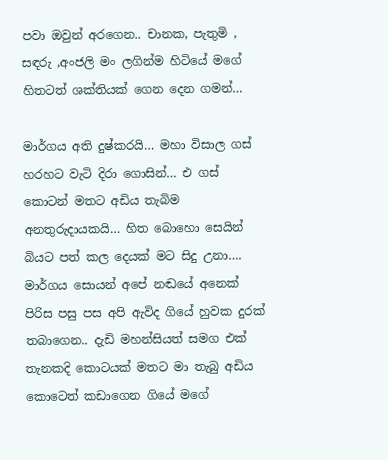පවා ඔවුන් අරගෙන.. චානක, පැතුමි , සඳරු ,අංජලි මං ලගින්ම හිටියේ මගේ හිතටත් ශක්තියක් ගෙන දෙන ගමන්…

මාර්ගය අති දුෂ්කරයි… මහා විසාල ගස් හරහට වැටි දිරා ගොසින්… එ ගස් කොටන් මතට අඩිය තැබිම අනතුරුදායකයි… හිත බොහො සෙයින් බියට පත් කල දෙයක් මට සිදු උනා…. මාර්ගය සොයන් අපේ නඬයේ අනෙක් පිරිස පසු පස අපි ඇවිද ගියේ හුවක දුරක් තබාගෙන.. දැඩි මහන්සියත් සමග එක් තැනකදි කොටයක් මතට මා තැබු අඩිය කොටෙත් කඩාගෙන ගියේ මගේ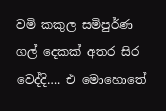වමි කකුල සමිපුර්ණ ගල් දෙකක් අතර සිර වෙද්දි…. එ මොහොතේ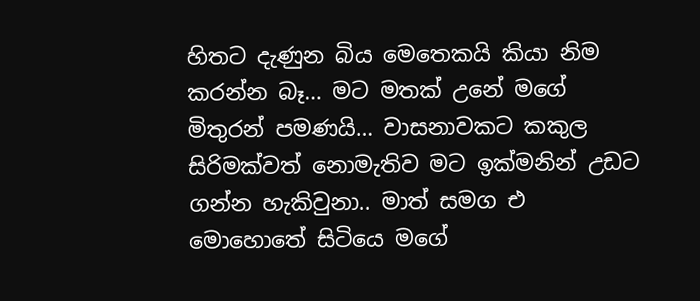හිතට දැණුන බිය මෙතෙකයි කියා නිම කරන්න බෑ… මට මතක් උනේ මගේ මිතුරන් පමණයි… වාසනාවකට කකුල සිරිමක්වත් නොමැතිව මට ඉක්මනින් උඩට ගන්න හැකිවුනා.. මාත් සමග එ මොහොතේ සිටියෙ මගේ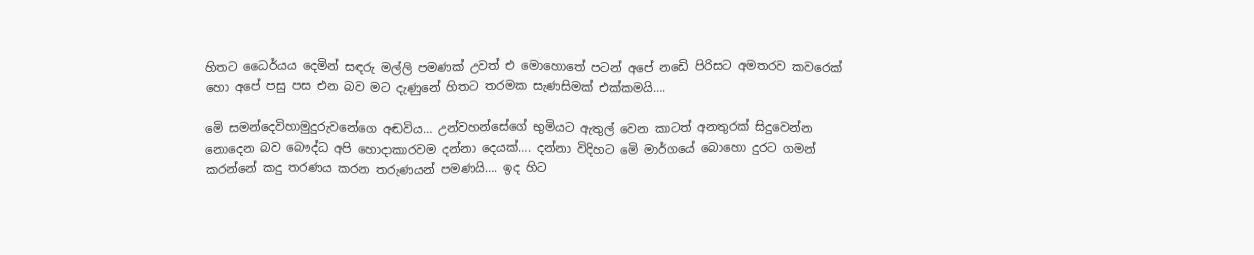හිතට ධෛර්යය දෙමින් සඳරු මල්ලි පමණක් උවත් එ මොහොතේ පටන් අපේ නඩෙි පිරිසට අමතරව කවරෙක් හො අපේ පසු පස එන බව මට දැණුනේ හිතට තරමක සැණසිමක් එක්කමයි….

මෙි සමන්දෙවිහාමුදුරුවනේගෙ අඬවිය… උන්වහන්සේගේ භුමියට ඇතුල් වෙන කාටත් අනතුරක් සිදුවෙන්න නොදෙන බව බෞද්ධ අපි හොදාකාරවම දන්නා දෙයක්…. දන්නා විදිහට මෙි මාර්ගයේ බොහො දුරට ගමන් කරන්නේ කදු තරණය කරන තරුණයන් පමණයි…. ඉද හිට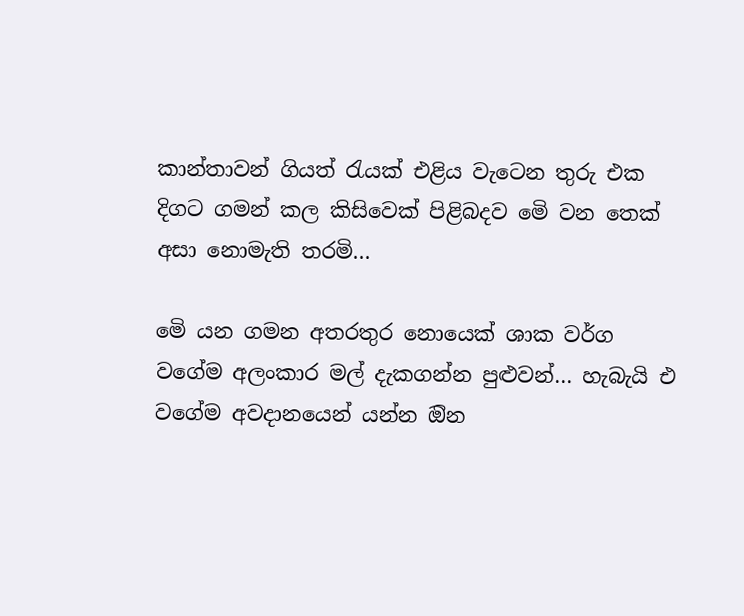කාන්තාවන් ගියත් රැයක් එළිය වැටෙන තුරු එක දිගට ගමන් කල කිසිවෙක් පිළිබදව මෙි වන තෙක් අසා නොමැති තරමි…

මෙි යන ගමන අතරතුර නොයෙක් ශාක වර්ග වගේම අලංකාර මල් දැකගන්න පුළුවන්… හැබැයි එ වගේම අවදානයෙන් යන්න ඔින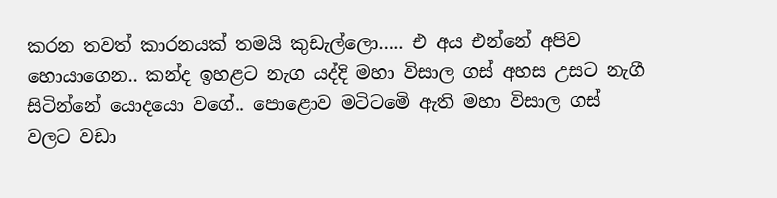කරන තවත් කාරනයක් තමයි කුඩැල්ලො….. එ අය එන්නේ අපිව හොයාගෙන.. කන්ද ඉහළට නැග යද්දි මහා විසාල ගස් අහස උසට නැගී සිටින්නේ යොදයො වගේ.. පොළොව මටිටමෙි ඇති මහා විසාල ගස් වලට වඩා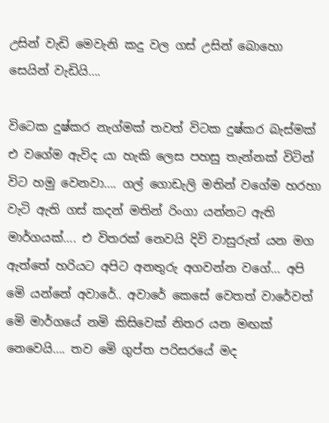උසින් වැඩි මෙවැනි කදු වල ගස් උසින් බොහො සෙයින් වැඩියි….

විටෙක දුෂ්කර නැග්මක් තවත් විටක දුෂ්කර බැස්මක් එ වගේම ඇවිද යා හැකි ලෙස පහසු තැන්නක් විටින් විට හමු වෙනවා…. ගල් ගොඩැලි මතින් වගේම හරහා වැටි ඇති ගස් කදන් මතින් රිංගා යන්නට ඇති මාර්ගයක්…. එ විතරක් නෙවයි දිවි වාසුරුත් යන මග ඇත්තේ හරියට අපිට අනතුරු අගවන්න වගේ… අපි මෙි යන්නේ අවාරේ.. අවාරේ කෙසේ වෙතත් වාරේවත් මෙි මාර්ගයේ නමි කිසිවෙක් නිතර යන මඟක් නෙවෙයි…. තව මෙි ගුප්ත පරිසරයේ මද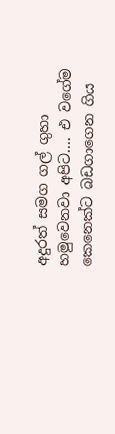අදුරත් සමග ගල් ගුහා හමුවෙනවා අපිට…. එ වගේම කෙනෙක්ට බඩගාගෙන ගිය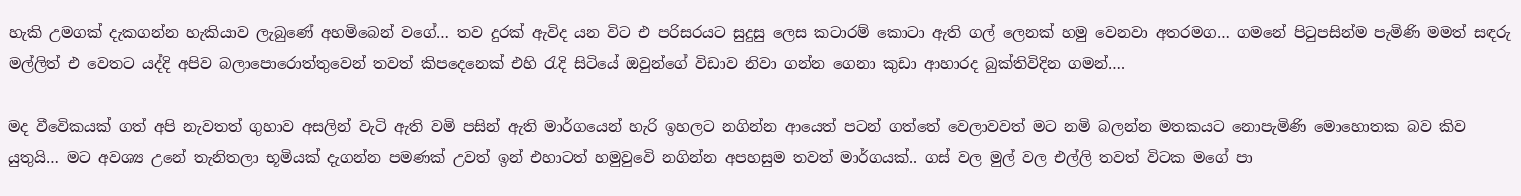හැකි උමගක් දැකගන්න හැකියාව ලැබුණේ අහමිබෙන් වගේ… තව දුරක් ඇවිද යන විට එ පරිසරයට සුදුසු ලෙස කටාරම් කොටා ඇති ගල් ලෙනක් හමු වෙනවා අතරමග… ගමනේ පිටුපසින්ම පැමිණි මමත් සඳරු මල්ලිත් එ වෙතට යද්දි අපිව බලාපොරොත්තුවෙන් තවත් කිපදෙනෙක් එහි රැදි සිටියේ ඔවුන්ගේ විඩාව නිවා ගන්න ගෙනා කුඩා ආහාරද බුක්තිවිදින ගමන්….

මද වීවෙිකයක් ගත් අපි නැවතත් ගුහාව අසලින් වැටි ඇති වමි පසින් ඇති මාර්ගයෙන් හැරි ඉහලට නගින්න ආයෙත් පටන් ගත්තේ වෙලාවවත් මට නමි බලන්න මතකයට නොපැමිණි මොහොතක බව කිව යුතුයි… මට අවශ්‍ය උනේ තැනිතලා භූමියක් දැගන්න පමණක් උවත් ඉන් එහාටත් හමුවුවෙි නගින්න අපහසුම තවත් මාර්ගයක්.. ගස් වල මුල් වල එල්ලි තවත් විටක මගේ පා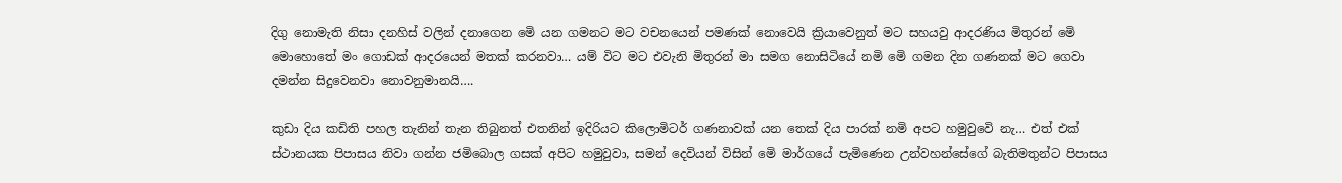දිගු නොමැති නිසා දනහිස් වලින් දනාගෙන මෙි යන ගමනට මට වචනයෙන් පමණක් නොවෙයි ක්‍රියාවෙනුත් මට සහයවු ආදරණිය මිතුරන් මෙි මොහොතේ මං ගොඩක් ආදරයෙන් මතක් කරනවා… යම් විට මට එවැනි මිතුරන් මා සමග නොසිටියේ නමි මෙි ගමන දින ගණනක් මට ගෙවා දමන්න සිදුවෙනවා නොවනුමානයි….

කුඩා දිය කඩිති පහල තැනින් තැන තිබුනත් එතනින් ඉදිරියට කිලොමිටර් ගණනාවක් යන තෙක් දිය පාරක් නමි අපට හමුවුවෙි නැ… එත් එක් ස්ථානයක පිපාසය නිවා ගන්න ජමිබොල ගසක් අපිට හමුවුවා, සමන් දෙවියන් විසින් මෙි මාර්ගයේ පැමිණෙන උන්වහන්සේගේ බැතිමතුන්ට පිපාසය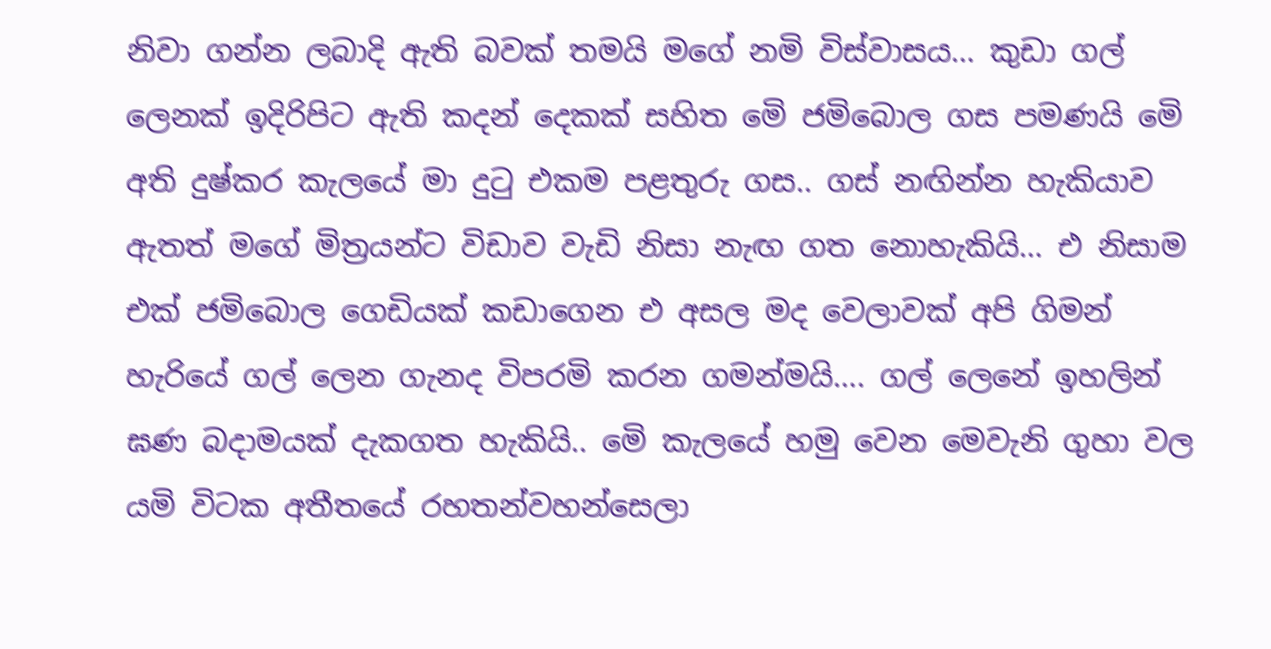නිවා ගන්න ලබාදි ඇති බවක් තමයි මගේ නමි විස්වාසය… කුඩා ගල් ලෙනක් ඉදිරිපිට ඇති කදන් දෙකක් සහිත මෙි ජමිබොල ගස පමණයි මෙි අති දුෂ්කර කැලයේ මා දුටු එකම පළතුරු ගස.. ගස් නඟින්න හැකියාව ඇතත් මගේ මිත්‍රයන්ට විඩාව වැඩි නිසා නැඟ ගත නොහැකියි… එ නිසාම එක් ජමිබොල ගෙඩියක් කඩාගෙන එ අසල මද වෙලාවක් අපි ගිමන් හැරියේ ගල් ලෙන ගැනද විපරමි කරන ගමන්මයි…. ගල් ලෙනේ ඉහලින් ඝණ බදාමයක් දැකගත හැකියි.. මෙි කැලයේ හමු වෙන මෙවැනි ගුහා වල යමි විටක අතීතයේ රහතන්වහන්සෙලා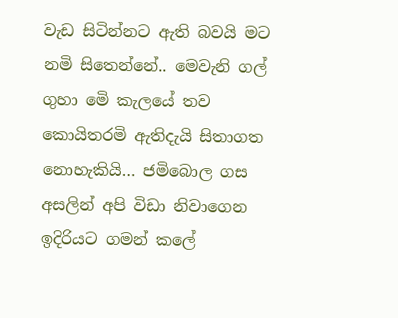වැඩ සිටින්නට ඇති බවයි මට නමි සිතෙන්නේ.. මෙවැනි ගල් ගුහා මෙි කැලයේ තව කොයිතරමි ඇතිදැයි සිතාගත නොහැකියි… ජමිබොල ගස අසලින් අපි විඩා නිවාගෙන ඉදිරියට ගමන් කලේ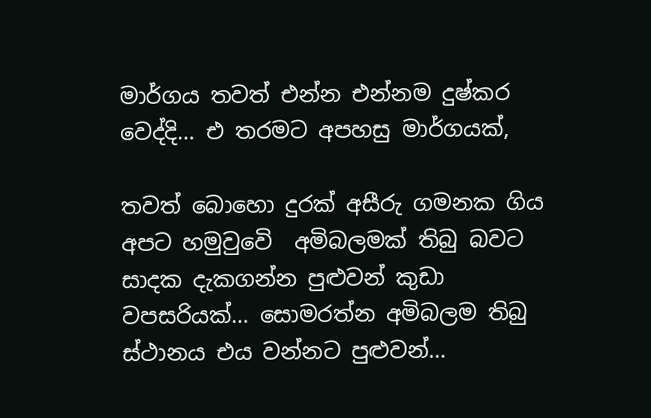මාර්ගය තවත් එන්න එන්නම දුෂ්කර වෙද්දි… එ තරමට අපහසු මාර්ගයක්,

තවත් බොහො දුරක් අසීරු ගමනක ගිය අපට හමුවුවෙි  අමිබලමක් තිබු බවට සාදක දැකගන්න පුළුවන් කුඩා වපසරියක්… සොමරත්න අමිබලම තිබු ස්ථානය එය වන්නට පුළුවන්…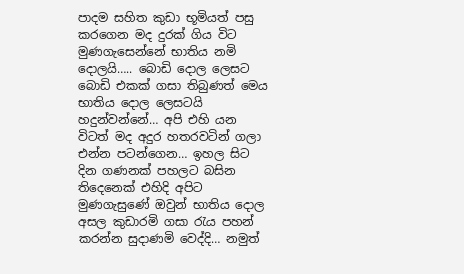පාදම සහිත කුඩා භූමියත් පසු කරගෙන මද දුරක් ගිය විට මුණගැසෙන්නේ භාතිය නමි දොලයි….. බොඩි දොල ලෙසට බොඩි එකක් ගසා තිබුණත් මෙය භාතිය දොල ලෙසටයි හදුන්වන්නේ… අපි එහි යන විටත් මද අදුර හතරවටින් ගලා එන්න පටන්ගෙන… ඉහල සිට දින ගණනක් පහලට බසින තිදෙනෙක් එහිදි අපිට මුණගැසුණේ ඔවුන් භාතිය දොල අසල කුඩාරමි ගසා රැය පහන් කරන්න සුදාණමි වෙද්දි… නමුත්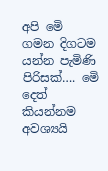අපි මෙි ගමන දිගටම යන්න පැමිණි පිරිසක්…. මෙි දෙත් කියන්නම අවශ්‍යයි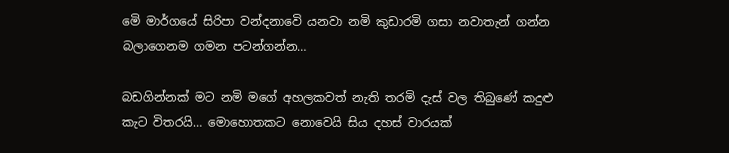මෙි මාර්ගයේ සිරිපා වන්දනාවෙි යනවා නමි කුඩාරමි ගසා නවාතැන් ගන්න බලාගෙනම ගමන පටන්ගන්න…

බඩගින්නක් මට නමි මගේ අහලකවත් නැති තරමි දැස් වල තිබුණේ කදුළු කැට විතරයි… මොහොතකට නොවෙයි සිය දහස් වාරයක්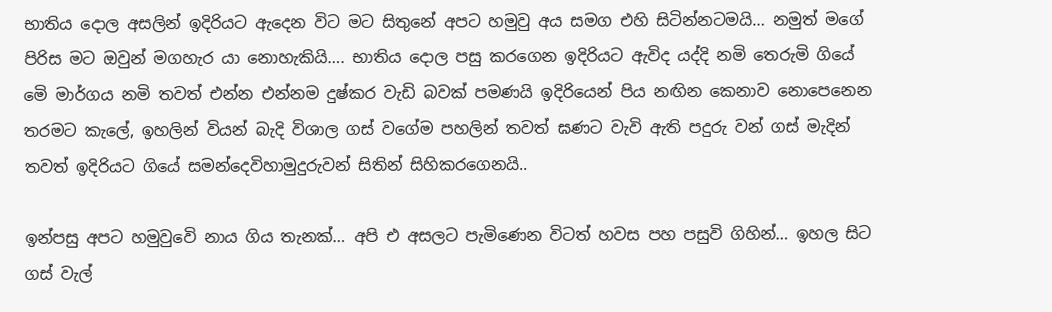භාතිය දොල අසලින් ඉදිරියට ඇදෙන විට මට සිතුනේ අපට හමුවු අය සමග එහි සිටින්නටමයි… නමුත් මගේ පිරිස මට ඔවුන් මගහැර යා නොහැකියි…. භාතිය දොල පසු කරගෙන ඉදිරියට ඇවිද යද්දි නමි තෙරුමි ගියේ මෙි මාර්ගය නමි තවත් එන්න එන්නම දුෂ්කර වැඩි බවක් පමණයි ඉදිරියෙන් පිය නඟින කෙනාව නොපෙනෙන තරමට කැලේ, ඉහලින් වියන් බැදි විශාල ගස් වගේම පහලින් තවත් ඝණට වැවි ඇති පදුරු වන් ගස් මැදින් තවත් ඉදිරියට ගියේ සමන්දෙවිහාමුදුරුවන් සිතින් සිහිකරගෙනයි..

ඉන්පසු අපට හමුවුවෙි නාය ගිය තැනක්… අපි එ අසලට පැමිණෙන විටත් හවස පහ පසුවි ගිහින්… ඉහල සිට ගස් වැල්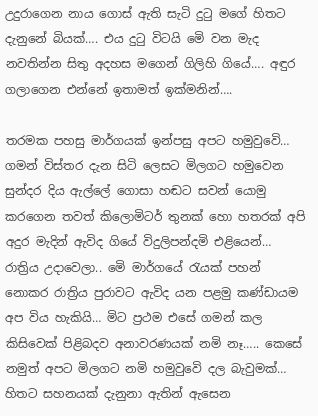උදුරාගෙන නාය ගොස් ඇති සැටි දුටු මගේ හිතට දැනුනේ බියක්…. එය දුටු විටයි මෙි වන මැද නවතින්න සිතු අදහස මගෙන් ගිලිහි ගියේ…. අඳුර ගලාගෙන එන්නේ ඉතාමත් ඉක්මනින්….

තරමක පහසු මාර්ගයක් ඉන්පසු අපට හමුවුවෙි… ගමන් විස්තර දැන සිටි ලෙසට මිලගට හමුවෙන සුන්දර දිය ඇල්ලේ ගොසා හඬට සවන් යොමු කරගෙන තවත් කිලොමිටර් තුනක් හො හතරක් අපි අදුර මැදින් ඇවිද ගියේ විදුලිපන්දමි එළියෙන්… රාත්‍රිය උදාවෙලා.. මෙි මාර්ගයේ රැයක් පහන් නොකර රාත්‍රිය පුරාවට ඇවිද යන පළමු කණ්ඩායම අප විය හැකියි… මිට ප්‍රථම එසේ ගමන් කල කිසිවෙක් පිළිබදව අනාවරණයක් නමි නෑ….. කෙසේ නමුත් අපට මිලගට නමි හමුවුවෙි දල බැවුමක්… හිතට සහනයක් දැනුනා ඇතින් ඇසෙන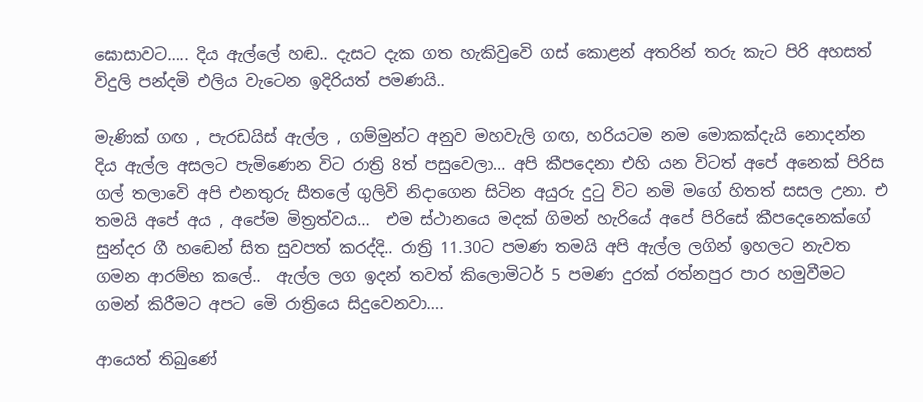ඝොසාවට….. දිය ඇල්ලේ හඬ.. දැසට දැක ගත හැකිවුවෙි ගස් කොළන් අතරින් තරු කැට පිරි අහසත් විදුලි පන්දමි එලිය වැටෙන ඉදිරියත් පමණයි..

මැණික් ගඟ , පැරඩයිස් ඇල්ල , ගම්මුන්ට අනුව මහවැලි ගඟ, හරියටම නම මොකක්දැයි නොදන්න දිය ඇල්ල අසලට පැමිණෙන විට රාත්‍රි 8ත් පසුවෙලා… අපි කීපදෙනා එහි යන විටත් අපේ අනෙක් පිරිස ගල් තලාවෙි අපි එනතුරු සීතලේ ගුලිවි නිදාගෙන සිටින අයුරු දුටු විට නමි මගේ හිතත් සසල උනා. එ තමයි අපේ අය , අපේම මිත්‍රත්වය…  එම ස්ථානයෙ මදක් ගිමන් හැරියේ අපේ පිරිසේ කීපදෙනෙක්ගේ සුන්දර ගී හඬෙන් සිත සුවපත් කරද්දි.. රාත්‍රි 11.30ට පමණ තමයි අපි ඇල්ල ලගින් ඉහලට නැවත ගමන ආරම්භ කලේ..  ඇල්ල ලග ඉදන් තවත් කිලොමිටර් 5 පමණ දුරක් රත්නපුර පාර හමුවීමට ගමන් කිරීමට අපට මෙි රාත්‍රියෙ සිදුවෙනවා….

ආයෙත් තිබුණේ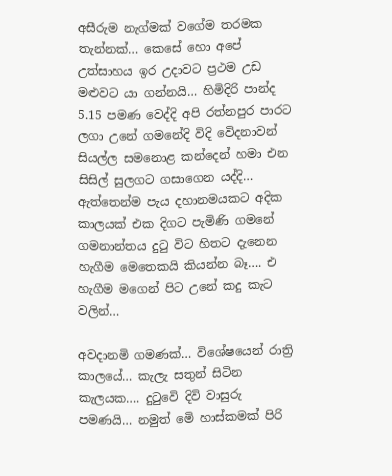අසීරුම නැග්මක් වගේම තරමක තැන්නක්… කෙසේ හො අපේ උත්සාහය ඉර උදාවට ප්‍රථම උඩ මළුවට යා ගන්නයි… හිමිදිරි පාන්ද 5.15 පමණ වෙද්දි අපි රත්නපුර පාරට ලගා උනේ ගමනේදි විදි වෙිදනාවන් සියල්ල සමනොළ කන්දෙන් හමා එන සිසිල් සුලගට ගසාගෙන යද්දි… ඇත්තෙන්ම පැය දහානමයකට අදික කාලයක් එක දිගට පැමිණි ගමනේ ගමනාන්තය දුටු විට හිතට දැනෙන හැගීම මෙතෙකයි කියන්න බෑ…. එ හැගීම මගෙන් පිට උනේ කදු කැට වලින්…

අවදානමි ගමණක්… විශේෂයෙන් රාත්‍රි කාලයේ… කැලැ සතුන් සිටින කැලයක…. දුටුවෙි දිවි වාසුරු පමණයි… නමුත් මෙි හාස්කමක් පිරි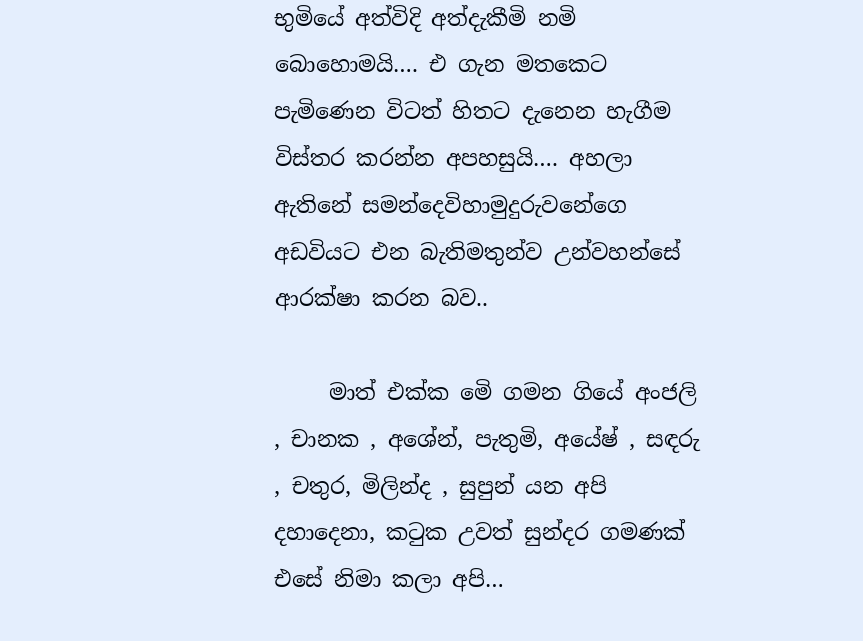භුමියේ අත්විදි අත්දැකීමි නමි බොහොමයි…. එ ගැන මතකෙට පැමිණෙන විටත් හිතට දැනෙන හැගීම විස්තර කරන්න අපහසුයි…. අහලා ඇතිනේ සමන්දෙවිහාමුදුරුවනේගෙ අඩවියට එන බැතිමතුන්ව උන්වහන්සේ ආරක්ෂා කරන බව..

     මාත් එක්ක මෙි ගමන ගියේ අංජලි , චානක , අශේන්, පැතුමි, අයේෂ් , සඳරු , චතුර, මිලින්ද , සුපුන් යන අපි දහාදෙනා, කටුක උවත් සුන්දර ගමණක් එසේ නිමා කලා අපි…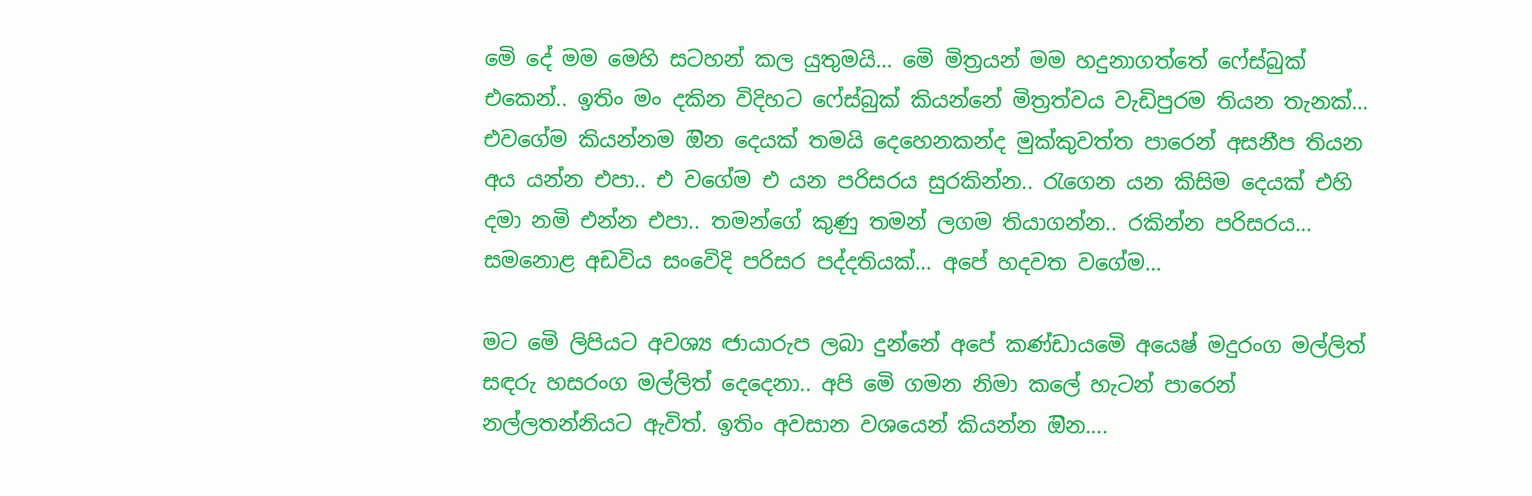මෙි දේ මම මෙහි සටහන් කල යුතුමයි… මෙි මිත්‍රයන් මම හදුනාගත්තේ ෆේස්බුක් එකෙන්.. ඉතිං මං දකින විදිහට ෆේස්බුක් කියන්නේ මිත්‍රත්වය වැඩිපුරම තියන තැනක්… එවගේම කියන්නම ඔින දෙයක් තමයි දෙහෙනකන්ද මුක්කුවත්ත පාරෙන් අසනීප තියන අය යන්න එපා.. එ වගේම එ යන පරිසරය සුරකින්න.. රැගෙන යන කිසිම දෙයක් එහි දමා නමි එන්න එපා.. තමන්ගේ කුණු තමන් ලගම තියාගන්න.. රකින්න පරිසරය… සමනොළ අඩවිය සංවෙිදි පරිසර පද්දතියක්… අපේ හදවත වගේම…

මට මෙි ලිපියට අවශ්‍ය ඦායාරුප ලබා දුන්නේ අපේ කණ්ඩායමෙි අයෙෂ් මදුරංග මල්ලිත් සඳරු හසරංග මල්ලිත් දෙදෙනා.. අපි මෙි ගමන නිමා කලේ හැටන් පාරෙන් නල්ලතන්නියට ඇවිත්. ඉතිං අවසාන වශයෙන් කියන්න ඔින….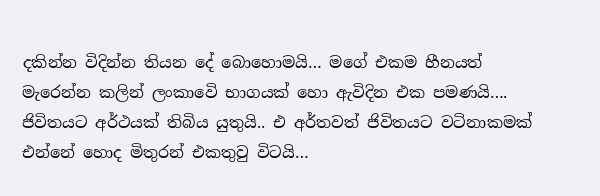දකින්න විදින්න තියන දේ බොහොමයි… මගේ එකම හීනයත් මැරෙන්න කලින් ලංකාවෙි භාගයක් හො ඇවිදින එක පමණයි…. ජිවිතයට අර්ථයක් තිබිය යුතුයි.. එ අර්තවත් ජිවිතයට වටිනාකමක් එන්නේ හොද මිතුරන් එකතුවු විටයි…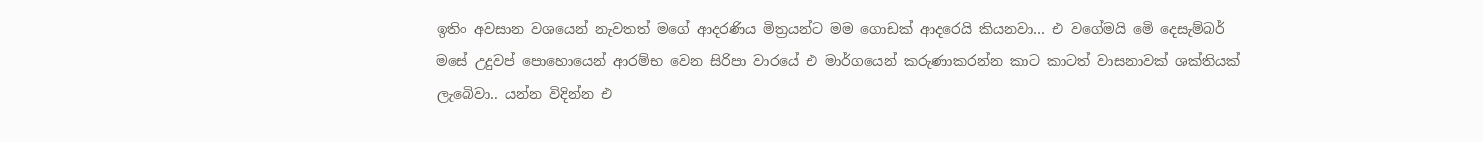ඉතිං අවසාන වශයෙන් නැවතත් මගේ ආදරණිය මිත්‍රයන්ට මම ගොඩක් ආදරෙයි කියනවා… එ වගේමයි මෙි දෙසැම්බර් මසේ උදුවප් පොහොයෙන් ආරම්භ වෙන සිරිපා වාරයේ එ මාර්ගයෙන් කරුණාකරන්න කාට කාටත් වාසනාවක් ශක්තියක් ලැබෙිවා.. යන්න විදින්න එ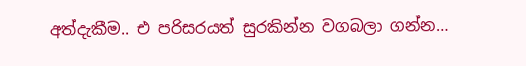අත්දැකීම.. එ පරිසරයත් සුරකින්න වගබලා ගන්න…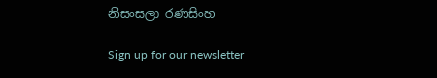නිසංසලා රණසිංහ

Sign up for our newsletter